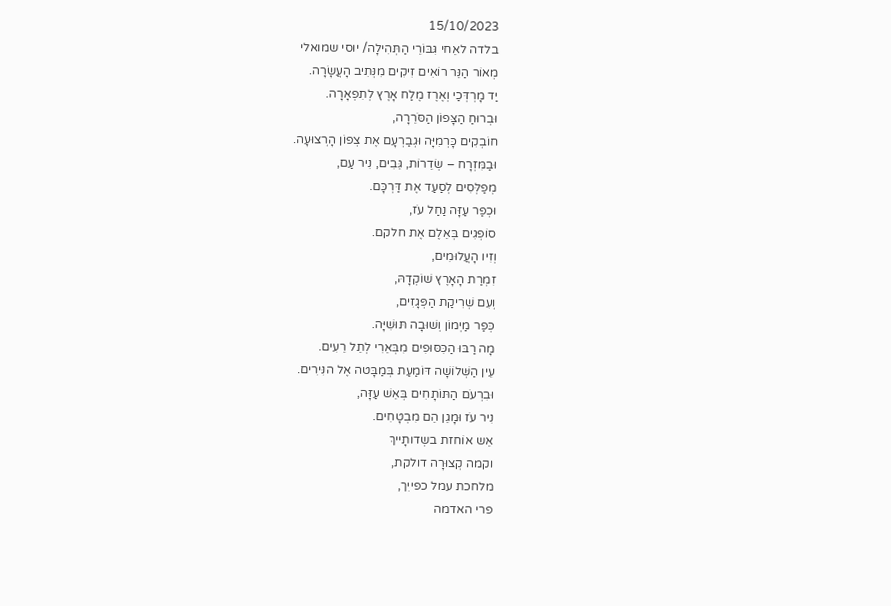15/10/2023
בלדה לאֵחי גִּבּוֹרֵי הַתְּהִילָה/ יוסי שמואלי
מְאוֹר הַנֵּר רוֹאִים זִיקִים מִנְּתִיב הָעֲשָׂרָה.
יַד מָרְדְּכַי וְאֶרֶז מֶלַח אָרֶץ לְתִפְאָרָה.
וּבְרוּחַ הַצָּפוֹן הַסֹּרֵרָה,
חוֹבְקִים כָּרְמִיָּה וּגְבַרְעָם אֶת צְפוֹן הָרְצוּעָה.
וּבַמִּזְרָח – שְׂדֵרוֹת, גֵּבִים, נִיר עַם,
מְפַלְּסִים לְסַעַד אֶת דַּרְכָּם.
וּכְפַר עַזָּה נַחַל עֹז,
סוֹפְגִים בְּאֵלֶם אֶת חלקם.
וְזִיו הָעֲלוּמִים,
זִמְרַת הָאָרֶץ שׁוֹקְדָהּ,
וְעִם שְׁרִיקַת הַפְּגָזִים,
כְּפַר מַיְמוֹן וְשׁוּבָה תּוּשִׁיָּה.
מָה רַבּוּ הַכִּסּוּפִים מִבְּאֵרִי לְתֵל רֵעִים.
עֵין הַשְּׁלוֹשָׁה דּוֹמַעַת בְּמַבָּטה אֶל הנִּירִים.
וּבִרְעֹם הַתּוֹתָחִים בְּאֵשׁ עַזָּה,
נִיר עֹז וּמָגֵן הֵם מִבְטָחִים.
אֵש אוֹחזת בשְדותָייךְ
וקמה קְצוּרָה דולקת,
מלחכת עמל כפייִך,
פרי האדמה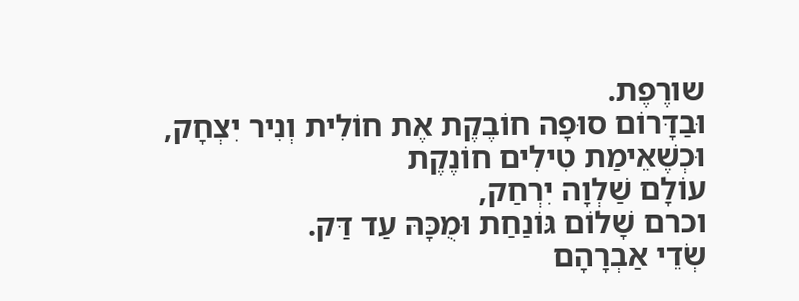שורֶפֶת.
וּבַדָּרוֹם סוּפָה חוֹבֶקֶת אֶת חוֹלִית וְנִיר יִצְחָק,
וּכְשֶׁאֵימַת טִילִים חוֹנֶקֶת
עוֹלָם שַׁלְוָה יִרְחַק,
וכרם שָׁלוֹם גּוֹנַחַת וּמֻכָּהּ עַד דַּק.
שְׂדֵי אַבְרָהָם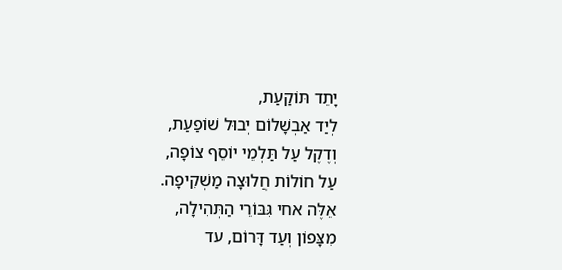יָתֵד תּוֹקַעַת,
לְיַד אַבְשָׁלוֹם יְבוּל שׁוֹפַעַת,
וְדֶקֶל עַל תַּלְמֵי יוֹסֵף צוֹפָה,
עַל חוֹלוֹת חֲלוּצָה מַשְׁקִיפָה.
אֵלֶּה אחי גִּבּוֹרֵי הַתְּהִילָה,
מִצָּפוֹן וְעַד דָּרוֹם, עד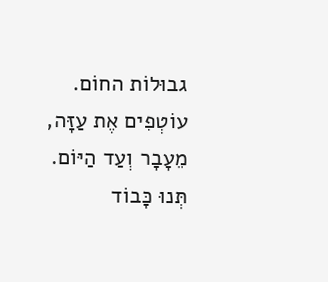גבוּלוֹת החוֹם.
עוֹטְפִים אֶת עַזָּה, מֵעָבָר וְעַד הַיּוֹם.
תְּנוּ כָּבוֹד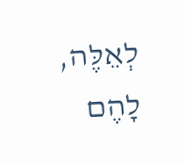לְאֵלֶּה, לָהֶם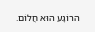הרוֹגָע הוּא חֲלוֹם.